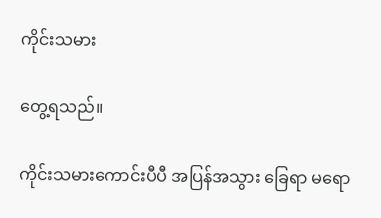ကိုင်းသမား

တွေ့ရသည်။

ကိုင်းသမားကောင်းပီပီ အပြန်အသွား ခြေရာ မရော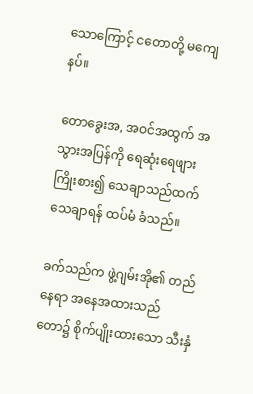သောကြောင့် ငတောတို့ မကျေနပ်။

တောခွေးအ, အဝင်အထွက် အသွားအပြန်ကို ရေဆုံးရေဖျား ကြိုးစား၍ သေချာသည်ထက် သေချာရန် ထပ်မံ ခံသည်။

ခက်သည်က ဖွဲ့ဂျမ်းအို၏ တည်နေရာ အနေအထားသည် တော၌ စိုက်ပျိုးထားသော သီးနှံ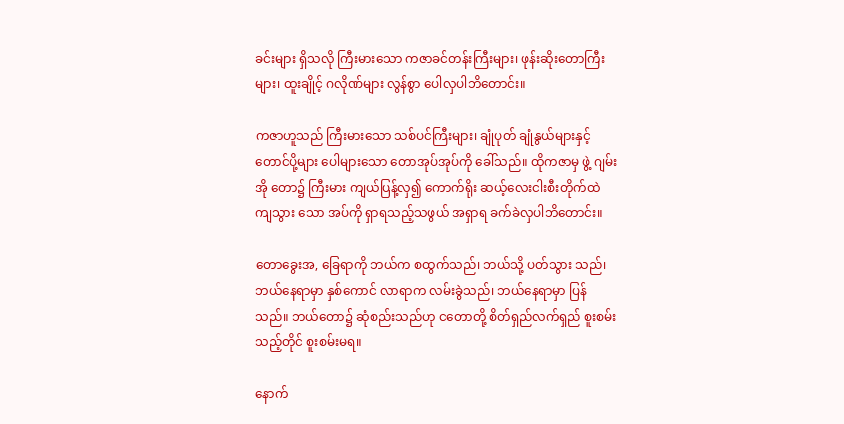ခင်းများ ရှိသလို ကြီးမားသော ကဇာခင်တန်းကြီးများ၊ ဖုန်းဆိုးတောကြီးများ၊ ထူးချိုင့် ဂလိုဏ်များ လွန်စွာ ပေါလှပါဘိတောင်း။

ကဇာဟူသည် ကြီးမားသော သစ်ပင်ကြီးများ၊ ချုံပုတ် ချုံနွယ်များနှင့် တောင်ပို့များ ပေါများသော တောအုပ်အုပ်ကို ခေါ်သည်။ ထိုကဇာမှ ဖွဲ့ ဂျမ်းအို တော၌ ကြီးမား ကျယ်ပြန့်လှ၍ ကောက်ရိုး ဆယ့်လေးငါးစီးတိုက်ထဲ ကျသွား သော အပ်ကို ရှာရသည့်သဖွယ် အရှာရ ခက်ခဲလှပါဘိတောင်း။

တောခွေးအ, ခြေရာကို ဘယ်က စထွက်သည်၊ ဘယ်သို့ ပတ်သွား သည်၊ ဘယ်နေရာမှာ နှစ်ကောင် လာရာက လမ်းခွဲသည်၊ ဘယ်နေရာမှာ ပြန်သည်။ ဘယ်တော၌ ဆုံစည်းသည်ဟု ငတောတို့ စိတ်ရှည်လက်ရှည် စူးစမ်းသည့်တိုင် စူးစမ်းမရ။

နောက်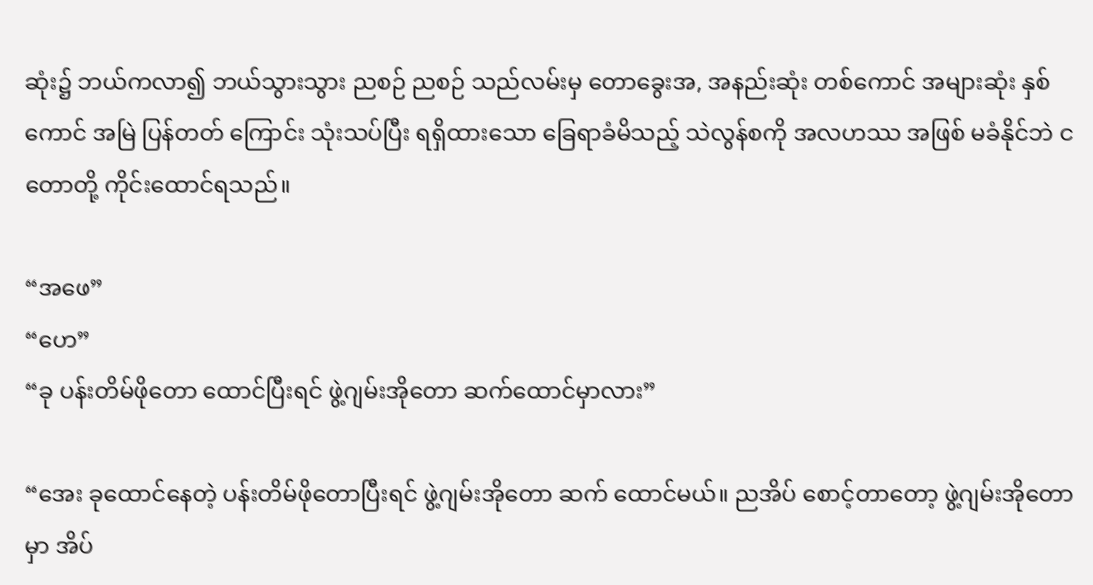ဆုံး၌ ဘယ်ကလာ၍ ဘယ်သွားသွား ညစဉ် ညစဉ် သည်လမ်းမှ တောခွေးအ, အနည်းဆုံး တစ်ကောင် အများဆုံး နှစ်ကောင် အမြဲ ပြန်တတ် ကြောင်း သုံးသပ်ပြီး ရရှိထားသော ခြေရာခံမိသည့် သဲလွန်စကို အလဟဿ အဖြစ် မခံနိုင်ဘဲ ငတောတို့ ကိုင်းထောင်ရသည်။

“အဖေ”
“ဟေ”
“ခု ပန်းတိမ်ဖိုတော ထောင်ပြီးရင် ဖွဲ့ဂျမ်းအိုတော ဆက်ထောင်မှာလား”

“အေး ခုထောင်နေတဲ့ ပန်းတိမ်ဖိုတောပြီးရင် ဖွဲ့ဂျမ်းအိုတော ဆက် ထောင်မယ်။ ညအိပ် စောင့်တာတော့ ဖွဲ့ဂျမ်းအိုတောမှာ အိပ်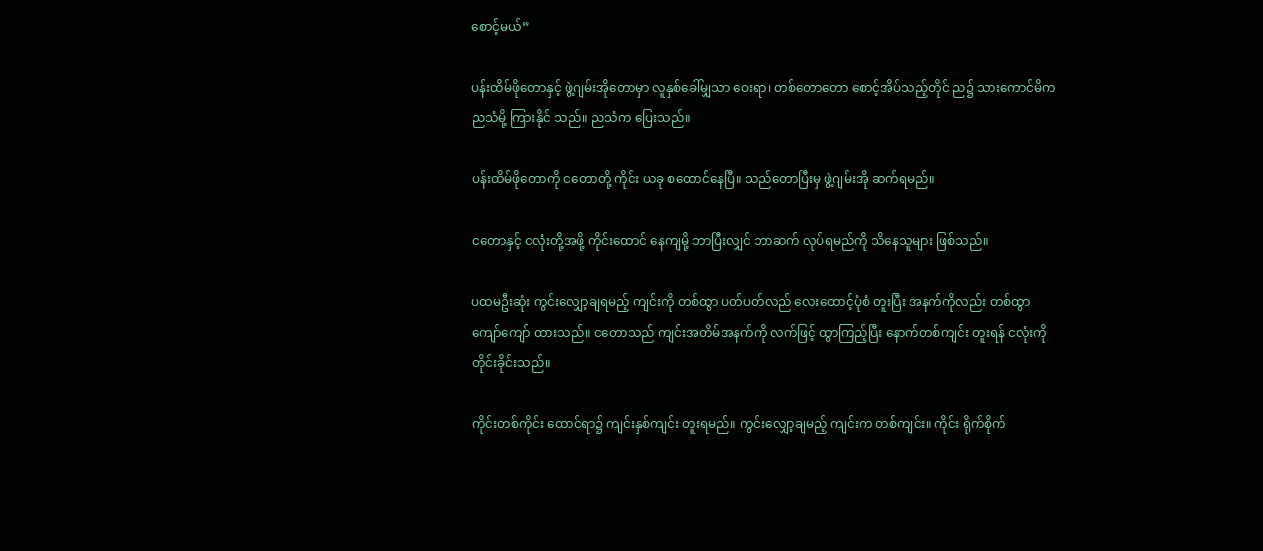စောင့်မယ်”

ပန်းထိမ်ဖိုတောနှင့် ဖွဲ့ဂျမ်းအိုတောမှာ လူနှစ်ခေါ်မျှသာ ဝေးရာ၊ တစ်တောတော စောင့်အိပ်သည့်တိုင် ည၌ သားကောင်မိက ညသံမို့ ကြားနိုင် သည်။ ညသံက ပြေးသည်။

ပန်းထိမ်ဖိုတောကို ငတောတို့ ကိုင်း ယခု စထောင်နေပြီ။ သည်တောပြီးမှ ဖွဲ့ဂျမ်းအို ဆက်ရမည်။

ငတောနှင့် ငလုံးတို့အဖို့ ကိုင်းထောင် နေကျမို့ ဘာပြီးလျှင် ဘာဆက် လုပ်ရမည်ကို သိနေသူများ ဖြစ်သည်။

ပထမဦးဆုံး ကွင်းလျှော့ချရမည့် ကျင်းကို တစ်ထွာ ပတ်ပတ်လည် လေးထောင့်ပုံစံ တူးပြီး အနက်ကိုလည်း တစ်ထွာကျော်ကျော် ထားသည်။ ငတောသည် ကျင်းအတိမ်အနက်ကို လက်ဖြင့် ထွာကြည့်ပြီး နောက်တစ်ကျင်း တူးရန် ငလုံးကို တိုင်းခိုင်းသည်။

ကိုင်းတစ်ကိုင်း ထောင်ရာ၌ ကျင်းနှစ်ကျင်း တူးရမည်။ ကွင်းလျှော့ချမည့် ကျင်းက တစ်ကျင်း။ ကိုင်း ရိုက်စိုက်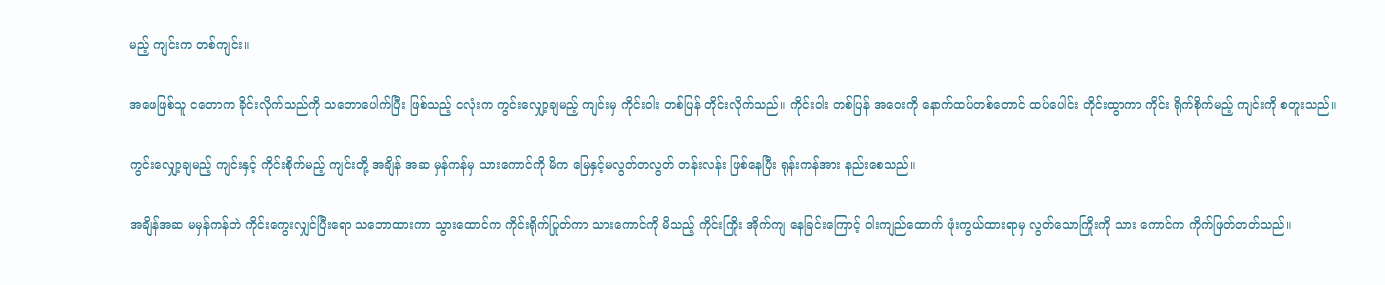မည့် ကျင်းက တစ်ကျင်း။

အဖေဖြစ်သူ ငတောက ခိုင်းလိုက်သည်ကို သဘောပေါက်ပြီး ဖြစ်သည့် ငလုံးက ကွင်းလျှော့ချမည့် ကျင်းမှ ကိုင်းဝါး တစ်ပြန် တိုင်းလိုက်သည်။ ကိုင်းဝါး တစ်ပြန် အဝေးကို နောက်ထပ်တစ်တောင် ထပ်ပေါင်း တိုင်းထွာကာ ကိုင်း ရိုက်စိုက်မည့် ကျင်းကို စတူးသည်။

ကွင်းလျှော့ချမည့် ကျင်းနှင့် ကိုင်းစိုက်မည့် ကျင်းတို့ အချိန် အဆ မှန်ကန်မှ သားကောင်ကို မိက မြေနှင့်မလွတ်တလွတ် တန်းလန်း ဖြစ်နေပြီး ရုန်းကန်အား နည်းစေသည်။

အချိန်အဆ မမှန်ကန်ဘဲ ကိုင်းကွေးလျှင်ပြီးရော သဘောထားကာ သွားထောင်က ကိုင်းရိုက်ပြုတ်ကာ သားကောင်ကို မိသည့် ကိုင်းကြိုး အိုက်ကျ နေခြင်းကြောင့် ဝါးကျည်ထောက် ဖုံးကွယ်ထားရာမှ လွတ်သောကြိုးကို သား ကောင်က ကိုက်ဖြတ်တတ်သည်။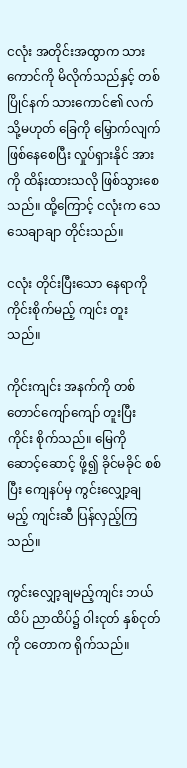ငလုံး အတိုင်းအထွာက သားကောင်ကို မိလိုက်သည်နှင့် တစ်ပြိုင်နက် သားကောင်၏ လက် သို့မဟုတ် ခြေကို မြှောက်လျက် ဖြစ်နေစေပြီး လှုပ်ရှားနိုင် အားကို ထိန်းထားသလို ဖြစ်သွားစေသည်။ ထို့ကြောင့် ငလုံးက သေသေချာချာ တိုင်းသည်။

ငလုံး တိုင်းပြီးသော နေရာကို ကိုင်းစိုက်မည့် ကျင်း တူးသည်။

ကိုင်းကျင်း အနက်ကို တစ်တောင်ကျော်ကျော် တူးပြီး ကိုင်း စိုက်သည်။ မြေကို ဆောင့်ဆောင့် ဖို့၍ ခိုင်မခိုင် စစ်ပြီး ကျေနပ်မှ ကွင်းလျှော့ချမည့် ကျင်းဆီ ပြန်လှည့်ကြသည်။

ကွင်းလျှော့ချမည့်ကျင်း ဘယ်ထိပ် ညာထိပ်၌ ဝါးငုတ် နှစ်ငုတ်ကို ငတောက ရိုက်သည်။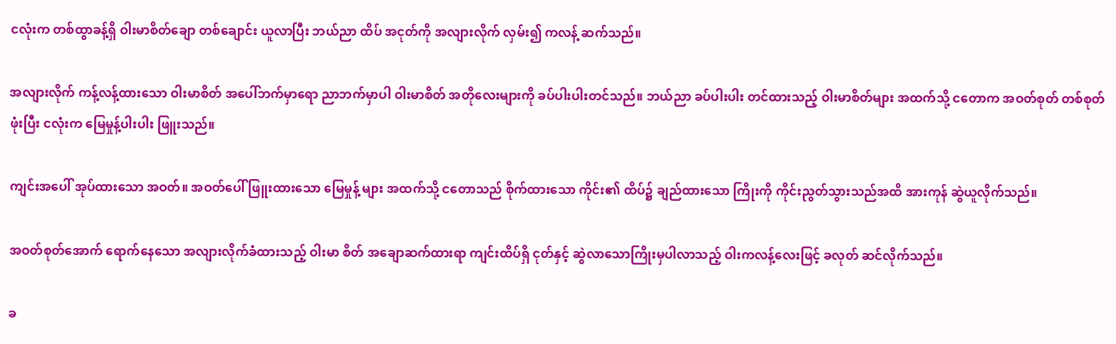ငလုံးက တစ်ထွာခန့်ရှိ ဝါးမာစိတ်ချော တစ်ချောင်း ယူလာပြီး ဘယ်ညာ ထိပ် အငုတ်ကို အလျားလိုက် လှမ်း၍ ကလန့် ဆက်သည်။

အလျားလိုက် ကန့်လန့်ထားသော ဝါးမာစိတ် အပေါ်ဘက်မှာရော ညာဘက်မှာပါ ဝါးမာစိတ် အတိုလေးများကို ခပ်ပါးပါးတင်သည်။ ဘယ်ညာ ခပ်ပါးပါး တင်ထားသည့် ဝါးမာစိတ်များ အထက်သို့ ငတောက အဝတ်စုတ် တစ်စုတ် ဖုံးပြီး ငလုံးက မြေမှုန့်ပါးပါး ဖြူးသည်။

ကျင်းအပေါ် အုပ်ထားသော အဝတ်။ အဝတ်ပေါ် ဖြူးထားသော မြေမှုန့် များ အထက်သို့ ငတောသည် စိုက်ထားသော ကိုင်း၏ ထိပ်၌ ချည်ထားသော ကြိုးကို ကိုင်းညွတ်သွားသည်အထိ အားကုန် ဆွဲယူလိုက်သည်။

အဝတ်စုတ်အောက် ရောက်နေသော အလျားလိုက်ခံထားသည့် ဝါးမာ စိတ် အချောဆက်ထားရာ ကျင်းထိပ်ရှိ ငုတ်နှင့် ဆွဲလာသောကြိုးမှပါလာသည့် ဝါးကလန့်လေးဖြင့် ခလုတ် ဆင်လိုက်သည်။

ခ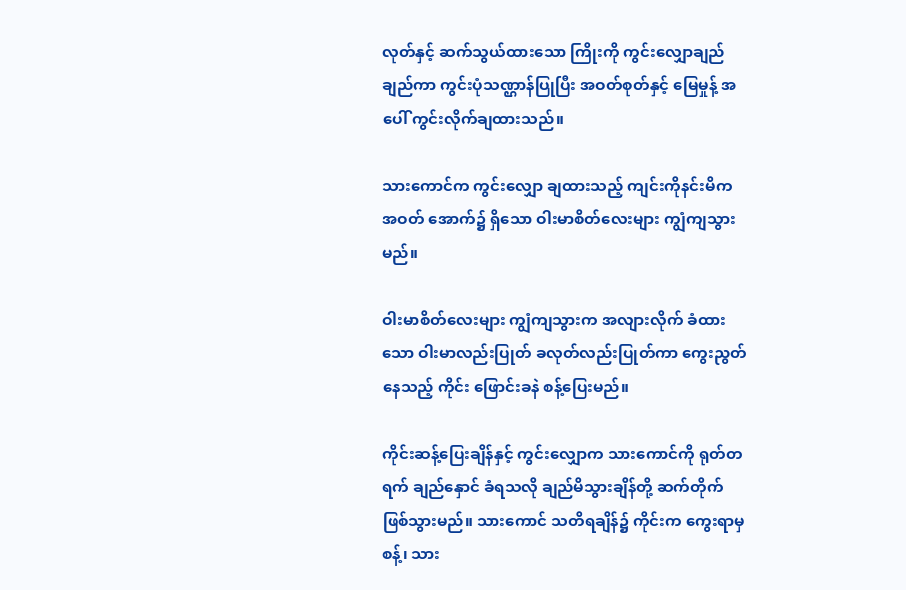လုတ်နှင့် ဆက်သွယ်ထားသော ကြိုးကို ကွင်းလျှောချည် ချည်ကာ ကွင်းပုံသဏ္ဌာန်ပြုပြီး အဝတ်စုတ်နှင့် မြေမှုန့် အပေါ် ကွင်းလိုက်ချထားသည်။

သားကောင်က ကွင်းလျှော ချထားသည့် ကျင်းကိုနင်းမိက အဝတ် အောက်၌ ရှိသော ဝါးမာစိတ်လေးများ ကျွံကျသွားမည်။

ဝါးမာစိတ်လေးများ ကျွံကျသွားက အလျားလိုက် ခံထားသော ဝါးမာလည်းပြုတ် ခလုတ်လည်းပြုတ်ကာ ကွေးညွတ်နေသည့် ကိုင်း ဖြောင်းခနဲ စန့်ပြေးမည်။

ကိုင်းဆန့်ပြေးချိန်နှင့် ကွင်းလျှောက သားကောင်ကို ရုတ်တရက် ချည်နှောင် ခံရသလို ချည်မိသွားချိန်တို့ ဆက်တိုက် ဖြစ်သွားမည်။ သားကောင် သတိရချိန်၌ ကိုင်းက ကွေးရာမှစန့်၊ သား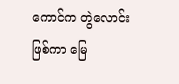ကောင်က တွဲလောင်းဖြစ်ကာ မြေ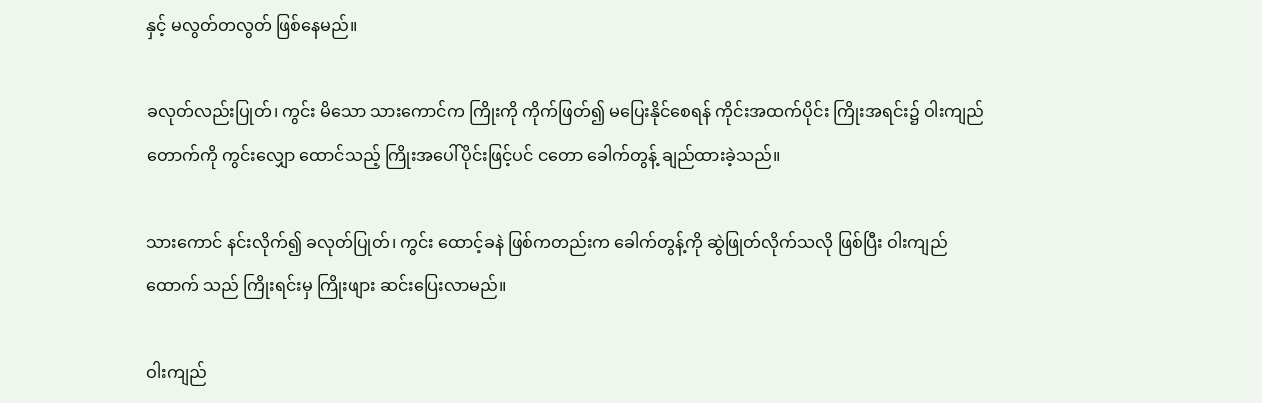နှင့် မလွတ်တလွတ် ဖြစ်နေမည်။

ခလုတ်လည်းပြုတ်၊ ကွင်း မိသော သားကောင်က ကြိုးကို ကိုက်ဖြတ်၍ မပြေးနိုင်စေရန် ကိုင်းအထက်ပိုင်း ကြိုးအရင်း၌ ဝါးကျည် တောက်ကို ကွင်းလျှော ထောင်သည့် ကြိုးအပေါ်ပိုင်းဖြင့်ပင် ငတော ခေါက်တွန့် ချည်ထားခဲ့သည်။

သားကောင် နင်းလိုက်၍ ခလုတ်ပြုတ်၊ ကွင်း ထောင့်ခနဲ ဖြစ်ကတည်းက ခေါက်တွန့်ကို ဆွဲဖြုတ်လိုက်သလို ဖြစ်ပြီး ဝါးကျည်ထောက် သည် ကြိုးရင်းမှ ကြိုးဖျား ဆင်းပြေးလာမည်။

ဝါးကျည်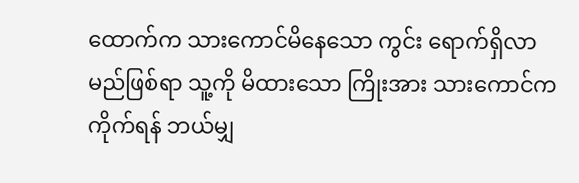ထောက်က သားကောင်မိနေသော ကွင်း ရောက်ရှိလာမည်ဖြစ်ရာ သူ့ကို မိထားသော ကြိုးအား သားကောင်က ကိုက်ရန် ဘယ်မျှ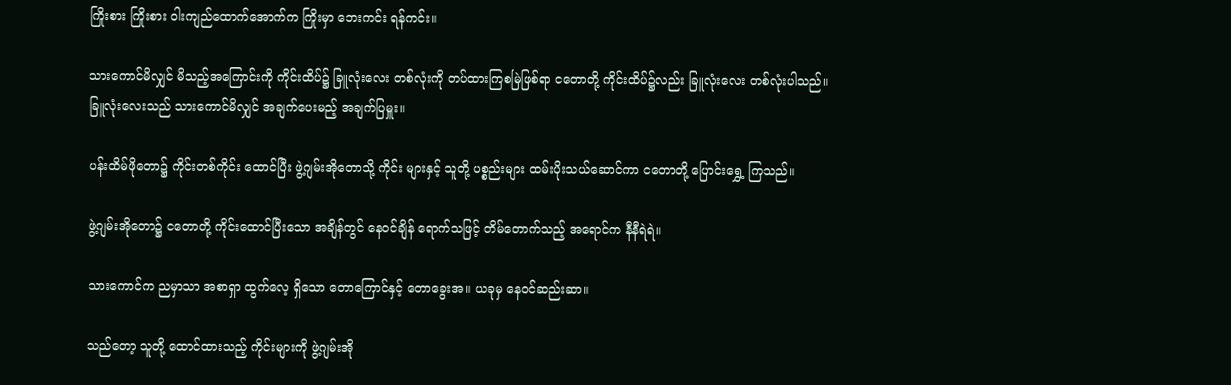ကြိုးစား ကြိုးစား ဝါးကျည်ထောက်အောက်က ကြိုးမှာ ဘေးကင်း ရန်ကင်း။

သားကောင်မိလျှင် မိသည့်အကြောင်းကို ကိုင်းထိပ်၌ ခြူလုံးလေး တစ်လုံးကို တပ်ထားကြစမြဲဖြစ်ရာ ငတောတို့ ကိုင်းထိပ်၌လည်း ခြူလုံးလေး တစ်လုံးပါသည်။ ခြူလုံးလေးသည် သားကောင်မိလျှင် အချက်ပေးမည့် အချက်ပြမှူး။

ပန်းထိမ်ဖိုတော၌ ကိုင်းတစ်ကိုင်း ထောင်ပြီး ဖွဲ့ဂျမ်းအိုတောသို့ ကိုင်း များနှင့် သူတို့ ပစ္စည်းများ ထမ်းပိုးသယ်ဆောင်ကာ ငတောတို့ ပြောင်းရွှေ့ ကြသည်။

ဖွဲ့ဂျမ်းအိုတော၌ ငတောတို့ ကိုင်းထောင်ပြီးသော အချိန်တွင် နေဝင်ချိန် ရောက်သဖြင့် တိမ်တောက်သည့် အရောင်က နီနီရဲရဲ။

သားကောင်က ညမှာသာ အစာရှာ ထွက်လေ့ ရှိသော တောကြောင်နှင့် တောခွေးအ။ ယခုမှ နေဝင်ဆည်းဆာ။

သည်တော့ သူတို့ ထောင်ထားသည့် ကိုင်းများကို ဖွဲ့ဂျမ်းအို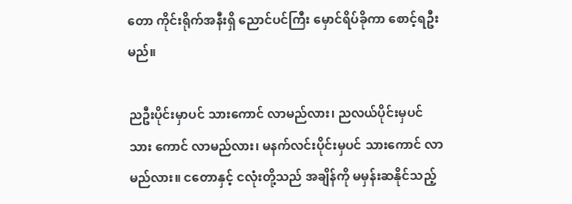တော ကိုင်းရိုက်အနီးရှိ ညောင်ပင်ကြီး မှောင်ရိပ်ခိုကာ စောင့်ရဦးမည်။

ညဦးပိုင်းမှာပင် သားကောင် လာမည်လား၊ ညလယ်ပိုင်းမှပင် သား ကောင် လာမည်လား၊ မနက်လင်းပိုင်းမှပင် သားကောင် လာမည်လား။ ငတောနှင့် ငလုံးတို့သည် အချိန်ကို မမှန်းဆနိုင်သည့်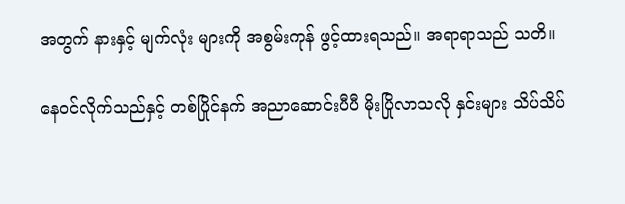အတွက် နားနှင့် မျက်လုံး များကို အစွမ်းကုန် ဖွင့်ထားရသည်။ အရာရာသည် သတိ။

နေဝင်လိုက်သည်နှင့် တစ်ပြိုင်နက် အညာဆောင်းပီပီ မိုးပြိုလာသလို နှင်းများ သိပ်သိပ်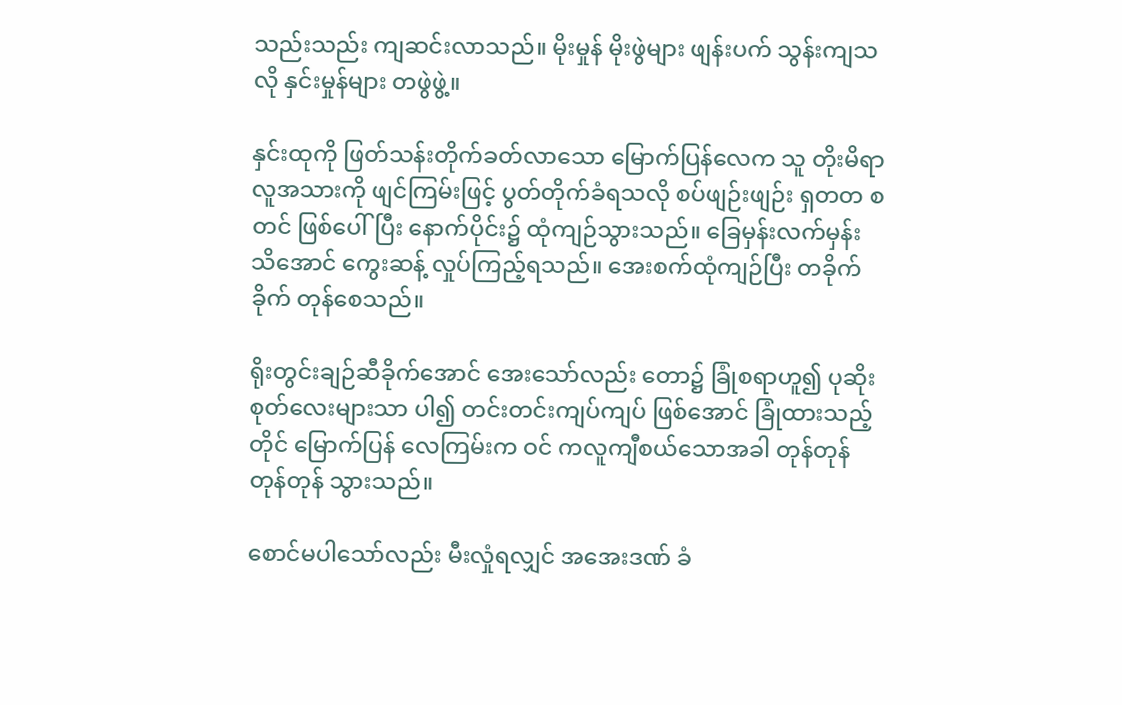သည်းသည်း ကျဆင်းလာသည်။ မိုးမှုန် မိုးဖွဲများ ဖျန်းပက် သွန်းကျသလို နှင်းမှုန်များ တဖွဲဖွဲ့။

နှင်းထုကို ဖြတ်သန်းတိုက်ခတ်လာသော မြောက်ပြန်လေက သူ တိုးမိရာ လူအသားကို ဖျင်ကြမ်းဖြင့် ပွတ်တိုက်ခံရသလို စပ်ဖျဉ်းဖျဉ်း ရှတတ စတင် ဖြစ်ပေါ်ပြီး နောက်ပိုင်း၌ ထုံကျဉ်သွားသည်။ ခြေမှန်းလက်မှန်း သိအောင် ကွေးဆန့် လှုပ်ကြည့်ရသည်။ အေးစက်ထုံကျဉ်ပြီး တခိုက်ခိုက် တုန်စေသည်။

ရိုးတွင်းချဉ်ဆီခိုက်အောင် အေးသော်လည်း တော၌ ခြုံစရာဟူ၍ ပုဆိုးစုတ်လေးများသာ ပါ၍ တင်းတင်းကျပ်ကျပ် ဖြစ်အောင် ခြုံထားသည့်တိုင် မြောက်ပြန် လေကြမ်းက ဝင် ကလူကျီစယ်သောအခါ တုန်တုန် တုန်တုန် သွားသည်။

စောင်မပါသော်လည်း မီးလှုံရလျှင် အအေးဒဏ် ခံ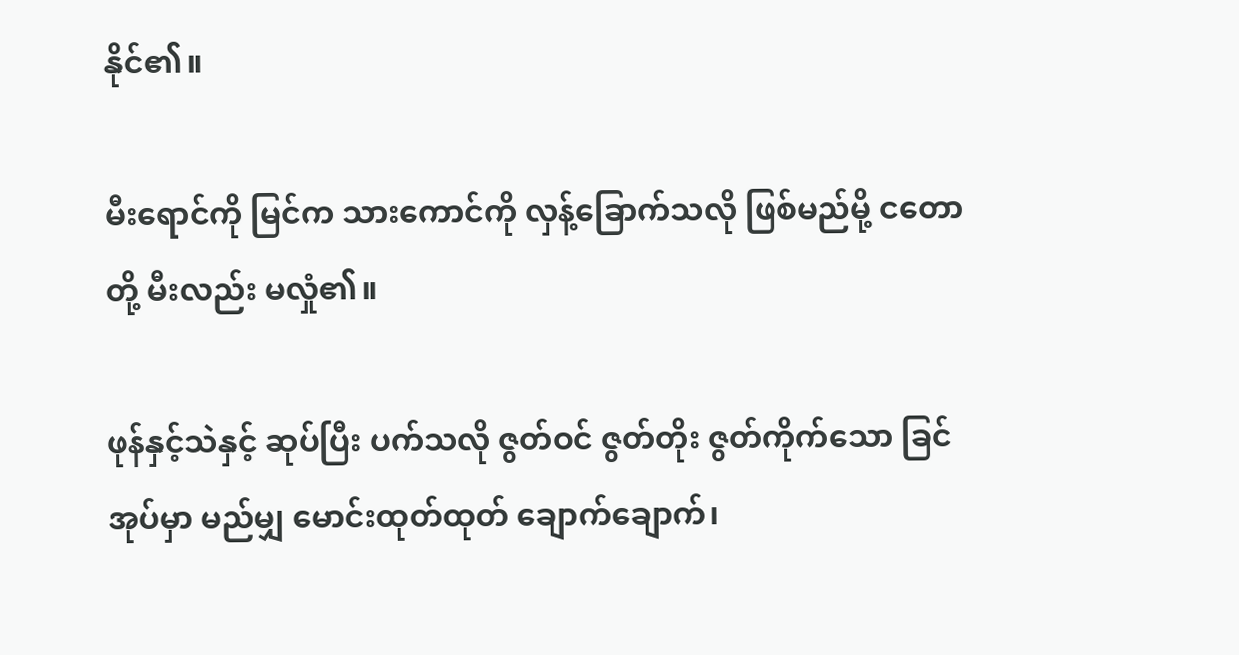နိုင်၏။

မီးရောင်ကို မြင်က သားကောင်ကို လှန့်ခြောက်သလို ဖြစ်မည်မို့ ငတောတို့ မီးလည်း မလှုံ၏။

ဖုန်နှင့်သဲနှင့် ဆုပ်ပြီး ပက်သလို ဇွတ်ဝင် ဇွတ်တိုး ဇွတ်ကိုက်သော ခြင်အုပ်မှာ မည်မျှ မောင်းထုတ်ထုတ် ချောက်ချောက်၊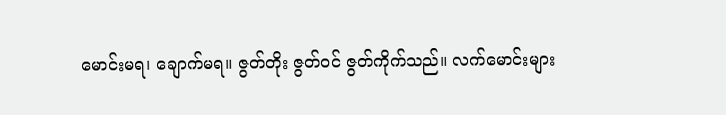မောင်းမရ၊ ချောက်မရ။ ဇွတ်တိုး ဇွတ်ဝင် ဇွတ်ကိုက်သည်။ လက်မောင်းများ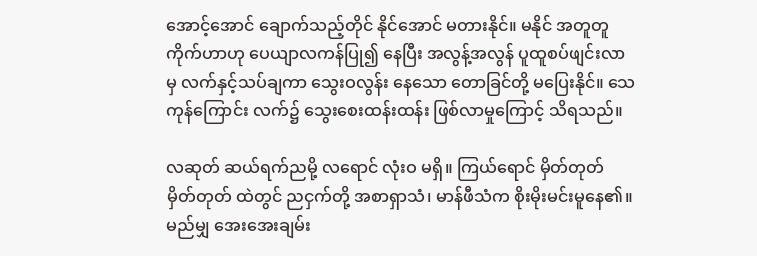အောင့်အောင် ချောက်သည့်တိုင် နိုင်အောင် မတားနိုင်။ မနိုင် အတူတူ ကိုက်ဟာဟု ပေယျာလကန်ပြု၍ နေပြီး အလွန့်အလွန် ပူထူစပ်ဖျင်းလာမှ လက်နှင့်သပ်ချကာ သွေးဝလွန်း နေသော တောခြင်တို့ မပြေးနိုင်။ သေကုန်ကြောင်း လက်၌ သွေးစေးထန်းထန်း ဖြစ်လာမှုကြောင့် သိရသည်။

လဆုတ် ဆယ်ရက်ညမို့ လရောင် လုံးဝ မရှိ။ ကြယ်ရောင် မှိတ်တုတ် မှိတ်တုတ် ထဲတွင် ညငှက်တို့ အစာရှာသံ၊ မာန်ဖီသံက စိုးမိုးမင်းမူနေ၏။ မည်မျှ အေးအေးချမ်း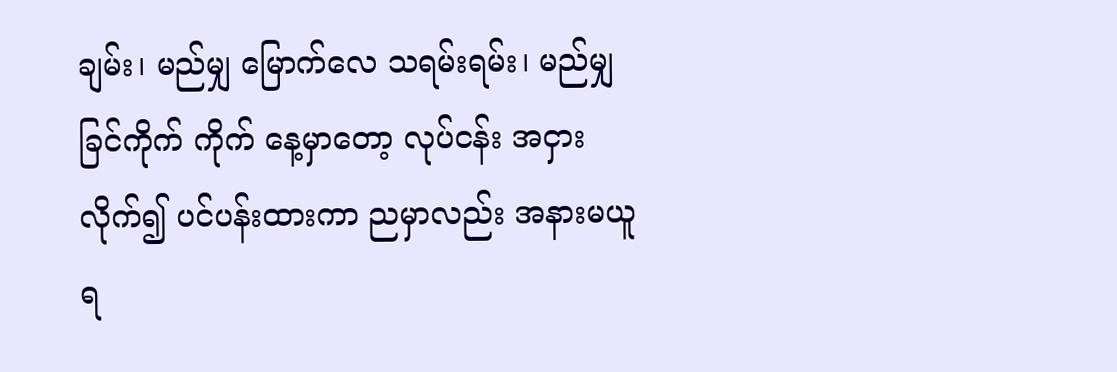ချမ်း၊ မည်မျှ မြောက်လေ သရမ်းရမ်း၊ မည်မျှ ခြင်ကိုက် ကိုက် နေ့မှာတော့ လုပ်ငန်း အငှားလိုက်၍ ပင်ပန်းထားကာ ညမှာလည်း အနားမယူရ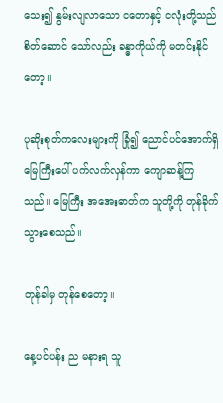သေး၍ နွမ်းလျလာသော ငတောနှင့် ငလုံးတို့သည် စိတ်ဆောင် သော်လည်း ခန္ဓာကိုယ်ကို မတင်းနိုင်တော့။

ပုဆိုးစုတ်ကလေးများကို ခြုံ၍ ညောင်ပင်အောက်ရှိ မြေကြီးပေါ် ပက်လက်လှန်ကာ ကျောဆန့်ကြသည်။ မြေကြီး အအေးဓာတ်က သူတို့ကို တုန်ခိုက်သွားစေသည်။

တုန်ခါမှ တုန်စေတော့။

နေ့ပင်ပန်း ည မနားရ သူ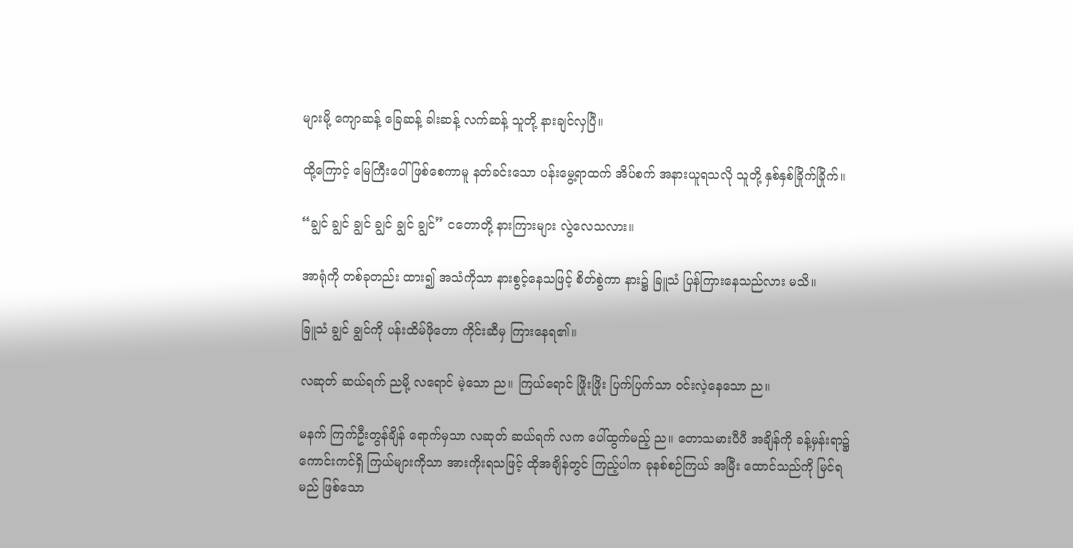များမို့ ကျောဆန့် ခြေဆန့် ခါးဆန့် လက်ဆန့် သူတို့ နားချင်လှပြီ။

ထို့ကြောင့် မြေကြီးပေါ် ဖြစ်စေကာမူ နတ်ခင်းသော ပန်းမွေ့ရာထက် အိပ်စက် အနားယူရသလို သူတို့ နှစ်နှစ်ခြိုက်ခြိုက်။

“ချွင် ချွင် ချွင် ချွင် ချွင် ချွင်” ငတောတို့ နားကြားများ လွဲလေသလား။

အာရုံကို တစ်ခုတည်း ထား၍ အသံကိုသာ နားစွင့်နေသဖြင့် စိတ်စွဲကာ နား၌ ခြူသံ ပြန်ကြားနေသည်လား မသိ။

ခြူသံ ချွင် ချွင်ကို ပန်းထိမ်ဖိုတော ကိုင်းဆီမှ ကြားနေရ၏။

လဆုတ် ဆယ်ရက် ညမို့ လရောင် မဲ့သော ည။ ကြယ်ရောင် ဖြိုးဖြိုး ပြက်ပြက်သာ ဝင်းလဲ့နေသော ည။

မနက် ကြက်ဦးတွန်ချိန် ရောက်မှသာ လဆုတ် ဆယ်ရက် လက ပေါ်ထွက်မည့် ည။ တောသမားပီပီ အချိန်ကို ခန့်မှန်းရာ၌ ကောင်းကင်ရှိ ကြယ်များကိုသာ အားကိုးရသဖြင့် ထိုအချိန်တွင် ကြည့်ပါက ခုနစ်စဉ်ကြယ် အမြီး ထောင်သည်ကို မြင်ရမည် ဖြစ်သော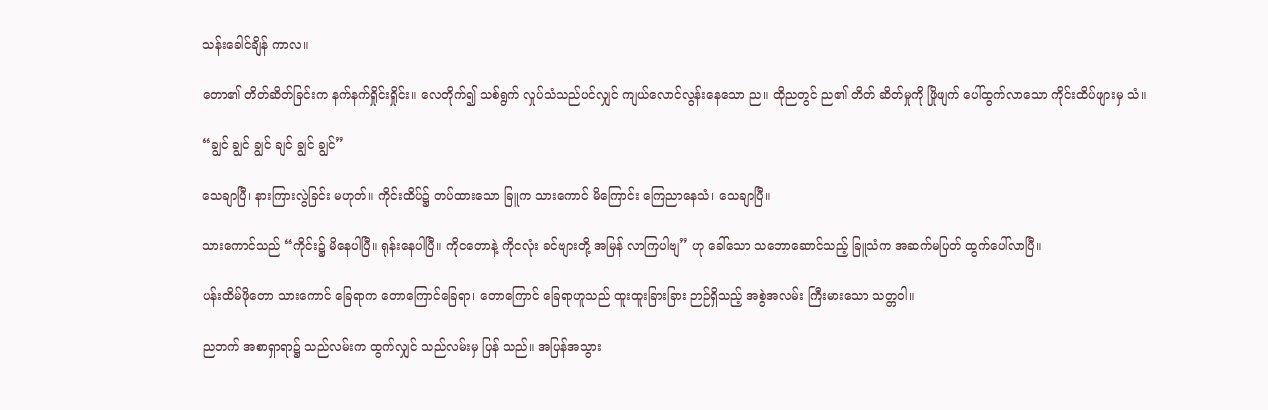သန်းခေါင်ချိန် ကာလ။

တော၏ တိတ်ဆိတ်ခြင်းက နက်နက်ရှိုင်းရှိုင်း။ လေတိုက်၍ သစ်ရွက် လှုပ်သံသည်ပင်လျှင် ကျယ်လောင်လွန်းနေသော ည။ ထိုညတွင် ည၏ တိတ် ဆိတ်မှုကို ဖြိုဖျက် ပေါ်ထွက်လာသော ကိုင်းထိပ်ဖျားမှ သံ။

“ချွင် ချွင် ချွင် ချင် ချွင် ချွင်”

သေချာပြီ၊ နားကြားလွဲခြင်း မဟုတ်။ ကိုင်းထိပ်၌ တပ်ထားသော ခြူက သားကောင် မိကြောင်း ကြေညာနေသံ၊ သေချာပြီ။

သားကောင်သည် “ကိုင်း၌ မိနေပါပြီ။ ရုန်းနေပါပြီ။ ကိုငတောနဲ့ ကိုငလုံး ခင်ဗျားတို့ အမြန် လာကြပါဗျ” ဟု ခေါ်သော သဘောဆောင်သည့် ခြူသံက အဆက်မပြတ် ထွက်ပေါ်လာပြီ။

ပန်းထိမ်ဖိုတော သားကောင် ခြေရာက တောကြောင်ခြေရာ၊ တောကြောင် ခြေရာဟူသည် ထူးထူးခြားခြား ဉာဉ်ရှိသည့် အစွဲအလမ်း ကြီးမားသော သတ္တဝါ။

ညဘက် အစာရှာရာ၌ သည်လမ်းက ထွက်လျှင် သည်လမ်းမှ ပြန် သည်။ အပြန်အသွား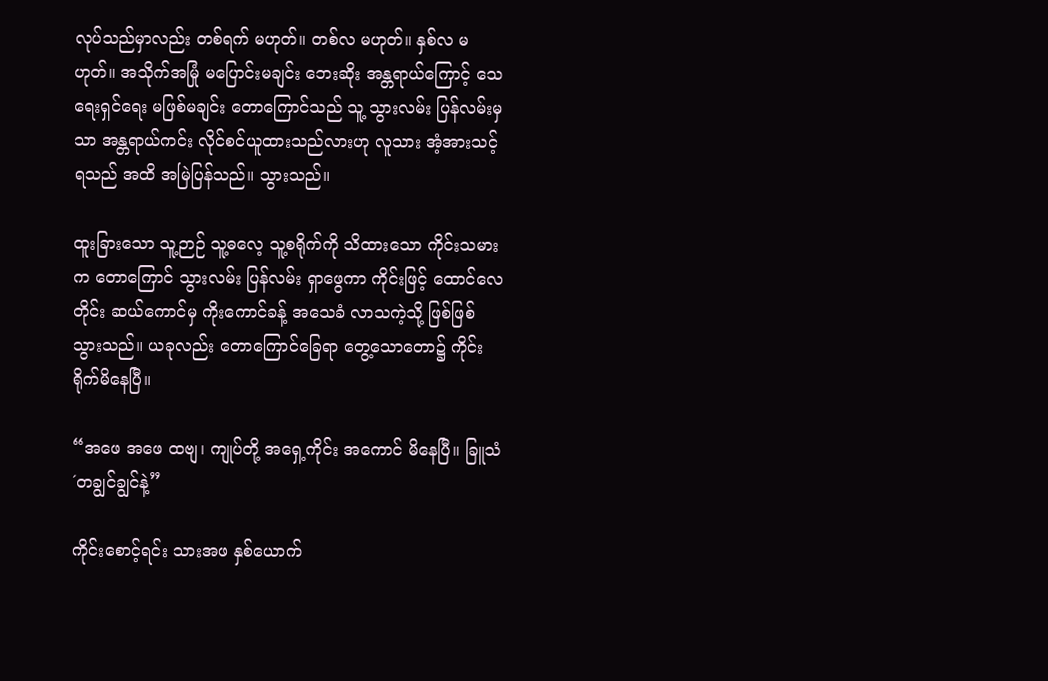လုပ်သည်မှာလည်း တစ်ရက် မဟုတ်။ တစ်လ မဟုတ်။ နှစ်လ မဟုတ်။ အသိုက်အမြုံ မပြောင်းမချင်း ဘေးဆိုး အန္တရာယ်ကြောင့် သေရေးရှင်ရေး မဖြစ်မချင်း တောကြောင်သည် သူ့ သွားလမ်း ပြန်လမ်းမှသာ အန္တရာယ်ကင်း လိုင်စင်ယူထားသည်လားဟု လူသား အံ့အားသင့်ရသည် အထိ အမြဲပြန်သည်။ သွားသည်။

ထူးခြားသော သူ့ဉာဉ် သူ့ဓလေ့ သူ့စရိုက်ကို သိထားသော ကိုင်းသမား က တောကြောင် သွားလမ်း ပြန်လမ်း ရှာဖွေကာ ကိုင်းဖြင့် ထောင်လေတိုင်း ဆယ်ကောင်မှ ကိုးကောင်ခန့် အသေခံ လာသကဲ့သို့ ဖြစ်ဖြစ်သွားသည်။ ယခုလည်း တောကြောင်ခြေရာ တွေ့သောတော၌ ကိုင်းရိုက်မိနေပြီ။

“အဖေ အဖေ ထဗျ၊ ကျုပ်တို့ အရှေ့ကိုင်း အကောင် မိနေပြီ။ ခြူသံ ´တချွင်ချွင်နဲ့”

ကိုင်းစောင့်ရင်း သားအဖ နှစ်ယောက်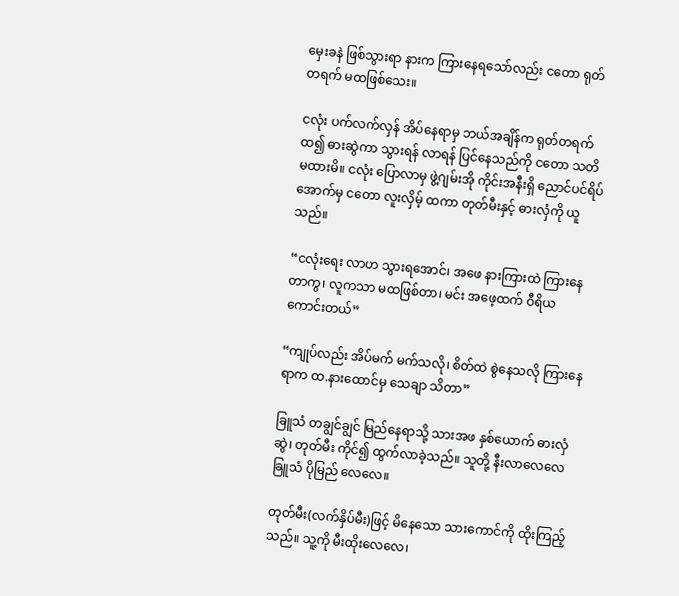မှေးခနဲ ဖြစ်သွားရာ နားက ကြားနေရသော်လည်း ငတော ရုတ်တရက် မထဖြစ်သေး။

ငလုံး ပက်လက်လှန် အိပ်နေရာမှ ဘယ်အချိန်က ရုတ်တရက် ထ၍ ဓားဆွဲကာ သွားရန် လာရန် ပြင်နေသည်ကို ငတော သတိ မထားမိ။ ငလုံး ပြောလာမှ ဖွဲ့ဂျမ်းအို ကိုင်းအနီးရှိ ညောင်ပင်ရိပ် အောက်မှ ငတော လူးလှိမ့် ထကာ တုတ်မီးနှင့် ဓားလှံကို ယူသည်။

“ငလုံးရေး လာဟ သွားရအောင်၊ အဖေ နားကြားထဲ ကြားနေတာကွ၊ လူကသာ မထဖြစ်တာ၊ မင်း အဖေ့ထက် ဝီရိယ ကောင်းတယ်”

“ကျုပ်လည်း အိပ်မက် မက်သလို၊ စိတ်ထဲ စွဲနေသလို ကြားနေရာက ထ.နားထောင်မှ သေချာ သိတာ”

ခြူသံ တချွင်ချွင် မြည်နေရာသို့ သားအဖ နှစ်ယောက် ဓားလှံ ဆွဲ၊ တုတ်မီး ကိုင်၍ ထွက်လာခဲ့သည်။ သူတို့ နီးလာလေလေ ခြူသံ ပိုမြည် လေလေ။

တုတ်မီး(လက်နှိပ်မီး)ဖြင့် မိနေသော သားကောင်ကို ထိုးကြည့်သည်။ သူ့ကို မီးထိုးလေလေ၊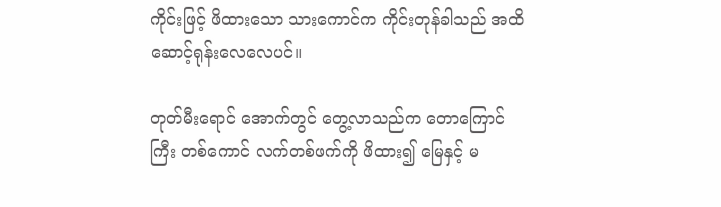ကိုင်းဖြင့် ဖိထားသော သားကောင်က ကိုင်းတုန်ခါသည် အထိ ဆောင့်ရုန်းလေလေပင်။

တုတ်မီးရောင် အောက်တွင် တွေ့လာသည်က တောကြောင်ကြီး တစ်ကောင် လက်တစ်ဖက်ကို ဖိထား၍ မြေနှင့် မ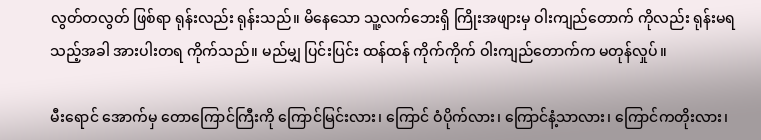လွတ်တလွတ် ဖြစ်ရာ ရုန်းလည်း ရုန်းသည်။ မိနေသော သူ့လက်ဘေးရှိ ကြိုးအဖျားမှ ဝါးကျည်တောက် ကိုလည်း ရုန်းမရသည့်အခါ အားပါးတရ ကိုက်သည်။ မည်မျှ ပြင်းပြင်း ထန်ထန် ကိုက်ကိုက် ဝါးကျည်တောက်က မတုန်လှုပ်။

မီးရောင် အောက်မှ တောကြောင်ကြီးကို ကြောင်မြင်းလား၊ ကြောင် ဝံပိုက်လား၊ ကြောင်နံ့သာလား၊ ကြောင်ကတိုးလား၊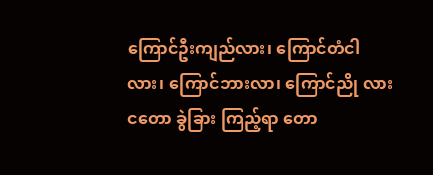ကြောင်ဦးကျည်လား၊ ကြောင်တံငါလား၊ ကြောင်ဘားလာ၊ ကြောင်ညို လား ငတော ခွဲခြား ကြည့်ရာ တော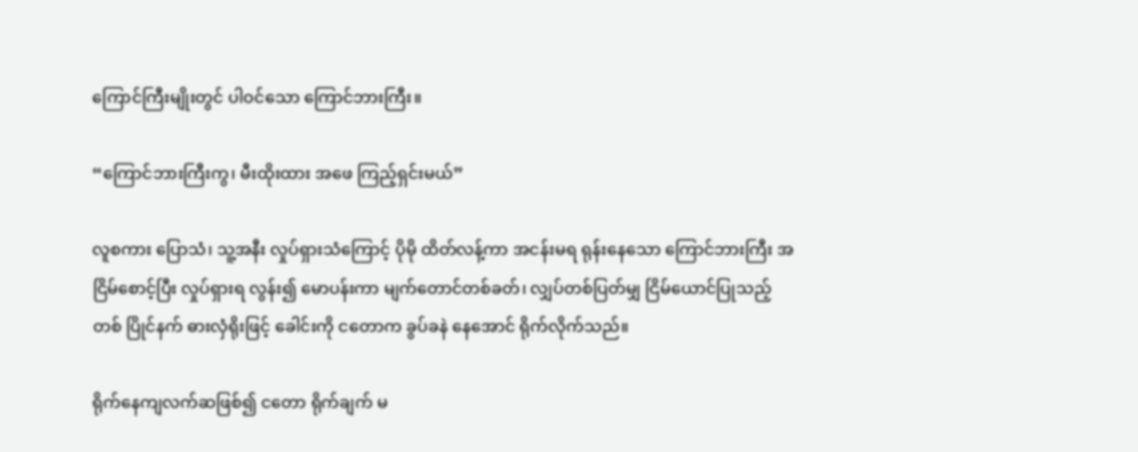ကြောင်ကြီးမျိုးတွင် ပါဝင်သော ကြောင်ဘားကြီး။

“ကြောင်ဘားကြီးကွ၊ မီးထိုးထား အဖေ ကြည့်ရှင်းမယ်”

လူစကား ပြောသံ၊ သူ့အနီး လှုပ်ရှားသံကြောင့် ပိုမို ထိတ်လန့်ကာ အငန်းမရ ရုန်းနေသော ကြောင်ဘားကြီး အငြိမ်စောင့်ပြီး လှုပ်ရှားရ လွန်း၍ မောပန်းကာ မျက်တောင်တစ်ခတ်၊ လျှပ်တစ်ပြတ်မျှ ငြိမ်ယောင်ပြုသည့် တစ် ပြိုင်နက် ဓားလှံရိုးဖြင့် ခေါင်းကို ငတောက ခွပ်ခနဲ နေအောင် ရိုက်လိုက်သည်။

ရိုက်နေကျလက်ဆဖြစ်၍ ငတော ရိုက်ချက် မ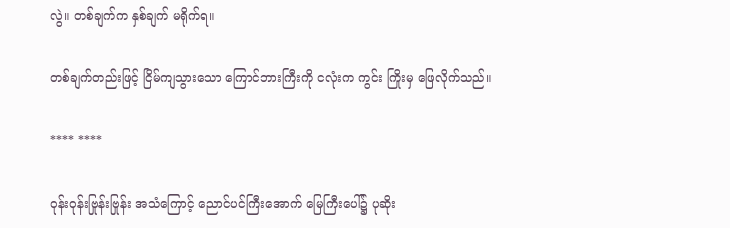လွဲ။ တစ်ချက်က နှစ်ချက် မရိုက်ရ။

တစ်ချက်တည်းဖြင့် ငြိမ်ကျသွားသော ကြောင်ဘားကြီးကို ငလုံးက ကွင်း ကြိုးမှ ဖြေလိုက်သည်။

**** ****

ဝုန်းဝုန်းဗြုန်းဗြုန်း အသံကြောင့် ညောင်ပင်ကြီးအောက် မြေကြီးပေါ်၌ ပုဆိုး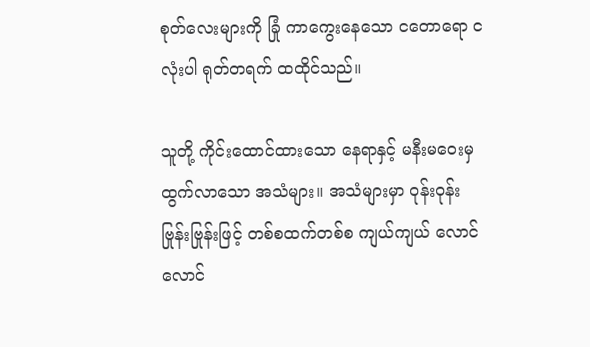စုတ်လေးများကို ခြုံ ကာကွေးနေသော ငတောရော ငလုံးပါ ရုတ်တရက် ထထိုင်သည်။

သူတို့ ကိုင်းထောင်ထားသော နေရာနှင့် မနီးမဝေးမှ ထွက်လာသော အသံများ။ အသံများမှာ ဝုန်းဝုန်း ဗြုန်းဗြုန်းဖြင့် တစ်စထက်တစ်စ ကျယ်ကျယ် လောင်လောင်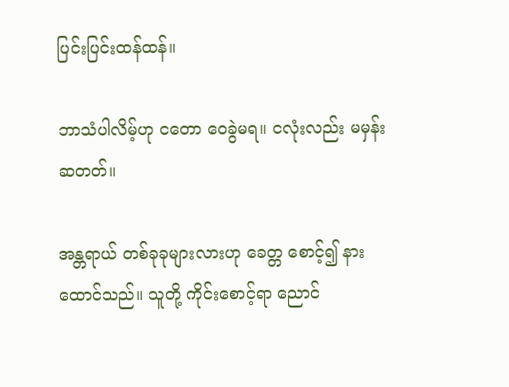ပြင်းပြင်းထန်ထန်။

ဘာသံပါလိမ့်ဟု ငတော ဝေခွဲမရ။ ငလုံးလည်း မမှန်းဆတတ်။

အန္တရာယ် တစ်ခုခုများလားဟု ခေတ္တ စောင့်၍ နားထောင်သည်။ သူတို့ ကိုင်းစောင့်ရာ ညောင်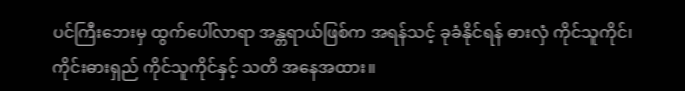ပင်ကြီးဘေးမှ ထွက်ပေါ်လာရာ အန္တရာယ်ဖြစ်က အရန်သင့် ခုခံနိုင်ရန် ဓားလှံ ကိုင်သူကိုင်၊ ကိုင်းဓားရှည် ကိုင်သူကိုင်နှင့် သတိ အနေအထား။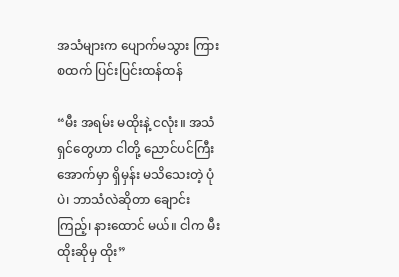အသံများက ပျောက်မသွား ကြားစထက် ပြင်းပြင်းထန်ထန်

“မီး အရမ်း မထိုးနဲ့ ငလုံး။ အသံရှင်တွေဟာ ငါတို့ ညောင်ပင်ကြီး အောက်မှာ ရှိမှန်း မသိသေးတဲ့ ပုံပဲ၊ ဘာသံလဲဆိုတာ ချောင်းကြည့်၊ နားထောင် မယ်။ ငါက မီးထိုးဆိုမှ ထိုး”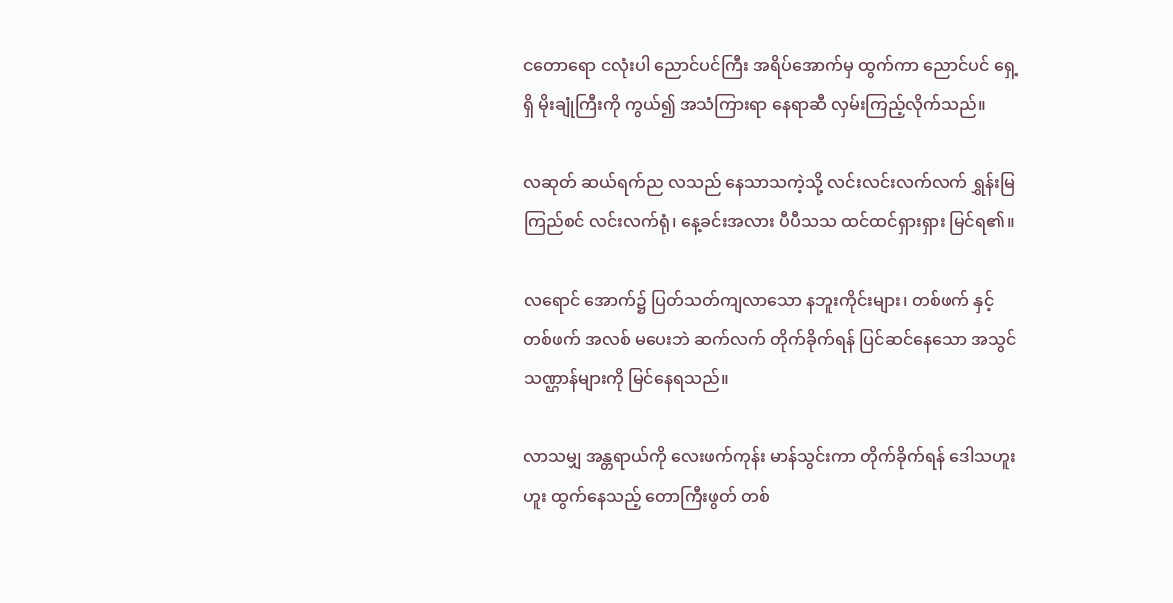ငတောရော ငလုံးပါ ညောင်ပင်ကြီး အရိပ်အောက်မှ ထွက်ကာ ညောင်ပင် ရှေ့ရှိ မိုးချုံကြီးကို ကွယ်၍ အသံကြားရာ နေရာဆီ လှမ်းကြည့်လိုက်သည်။

လဆုတ် ဆယ်ရက်ည လသည် နေသာသကဲ့သို့ လင်းလင်းလက်လက် ရွှန်းမြကြည်စင် လင်းလက်ရုံ၊ နေ့ခင်းအလား ပီပီသသ ထင်ထင်ရှားရှား မြင်ရ၏။

လရောင် အောက်၌ ပြတ်သတ်ကျလာသော နဘူးကိုင်းများ၊ တစ်ဖက် နှင့် တစ်ဖက် အလစ် မပေးဘဲ ဆက်လက် တိုက်ခိုက်ရန် ပြင်ဆင်နေသော အသွင်သဏ္ဌာန်များကို မြင်နေရသည်။

လာသမျှ အန္တရာယ်ကို လေးဖက်ကုန်း မာန်သွင်းကာ တိုက်ခိုက်ရန် ဒေါသဟူးဟူး ထွက်နေသည့် တောကြီးဖွတ် တစ်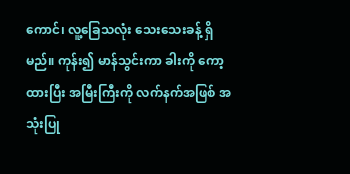ကောင်၊ လူ့ခြေသလုံး သေးသေးခန့် ရှိမည်။ ကုန်း၍ မာန်သွင်းကာ ခါးကို ကော့ထားပြီး အမြီးကြီးကို လက်နက်အဖြစ် အသုံးပြု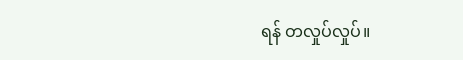ရန် တလှုပ်လှုပ်။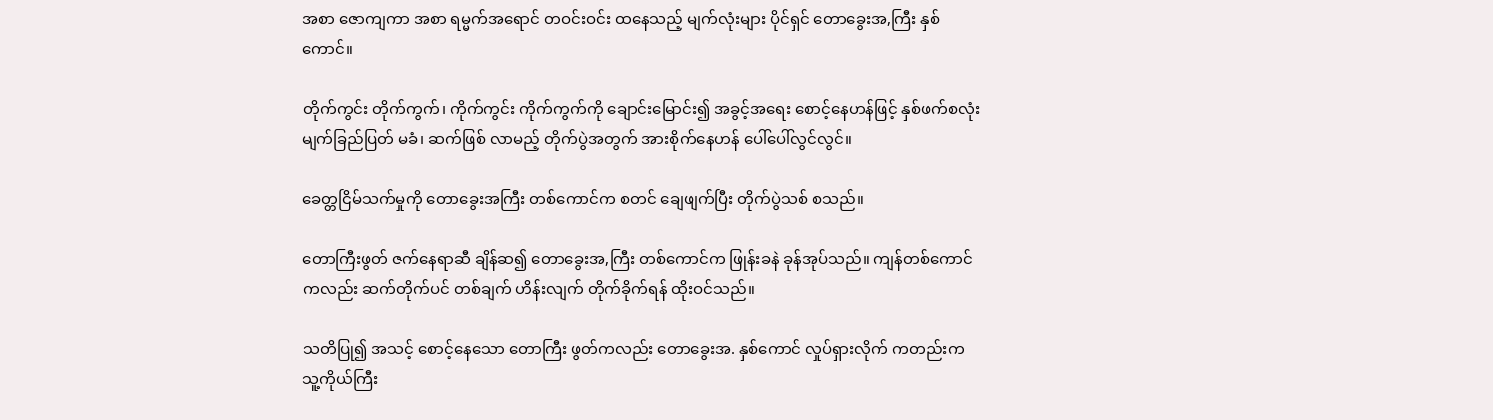အစာ ဇောကျကာ အစာ ရမ္မက်အရောင် တဝင်းဝင်း ထနေသည့် မျက်လုံးများ ပိုင်ရှင် တောခွေးအ,ကြီး နှစ်ကောင်။

တိုက်ကွင်း တိုက်ကွက်၊ ကိုက်ကွင်း ကိုက်ကွက်ကို ချောင်းမြောင်း၍ အခွင့်အရေး စောင့်နေဟန်ဖြင့် နှစ်ဖက်စလုံး မျက်ခြည်ပြတ် မခံ၊ ဆက်ဖြစ် လာမည့် တိုက်ပွဲအတွက် အားစိုက်နေဟန် ပေါ်ပေါ်လွင်လွင်။

ခေတ္တငြိမ်သက်မှုကို တောခွေးအကြီး တစ်ကောင်က စတင် ချေဖျက်ပြီး တိုက်ပွဲသစ် စသည်။

တောကြီးဖွတ် ဇက်နေရာဆီ ချိန်ဆ၍ တောခွေးအ,ကြီး တစ်ကောင်က ဖြုန်းခနဲ ခုန်အုပ်သည်။ ကျန်တစ်ကောင်ကလည်း ဆက်တိုက်ပင် တစ်ချက် ဟိန်းလျက် တိုက်ခိုက်ရန် ထိုးဝင်သည်။

သတိပြု၍ အသင့် စောင့်နေသော တောကြီး ဖွတ်ကလည်း တောခွေးအ. နှစ်ကောင် လှုပ်ရှားလိုက် ကတည်းက သူ့ကိုယ်ကြီး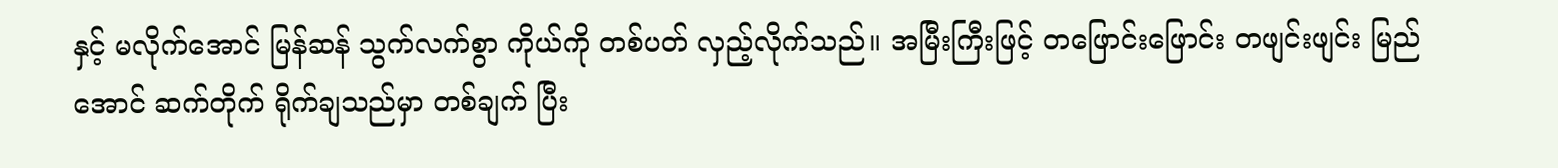နှင့် မလိုက်အောင် မြန်ဆန် သွက်လက်စွာ ကိုယ်ကို တစ်ပတ် လှည့်လိုက်သည်။ အမြီးကြီးဖြင့် တဖြောင်းဖြောင်း တဖျင်းဖျင်း မြည်အောင် ဆက်တိုက် ရိုက်ချသည်မှာ တစ်ချက် ပြီး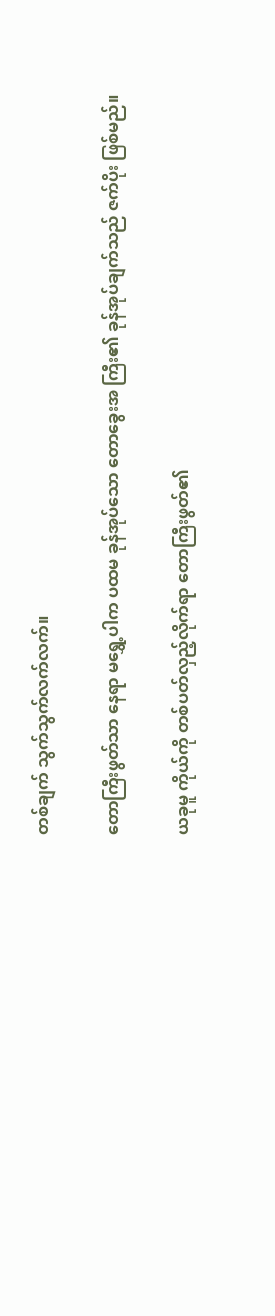တစ်ချက် သွက်သွက်လက်လက်။

တောကြီးဖွတ်သာ နေရာ မရွှေ့ပါက ပထမ ခုန်အုပ်သော တောခွေးအ ကြီး၏ ခုန်အုပ်ချက်သည် ဇက်ပိုး ဖြစ်မည်။

ယခုမူ ကိုယ်ကို တစ်ပတ်လှည့်လိုက်ရာ တောကြီးဖွတ်၏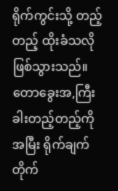ရိုက်ကွင်းသို့ တည့်တည့် ထိုးခံသလို ဖြစ်သွားသည်။ တောခွေးအ,ကြီး ခါးတည့်တည့်ကို အမြီး ရိုက်ချက် တိုက်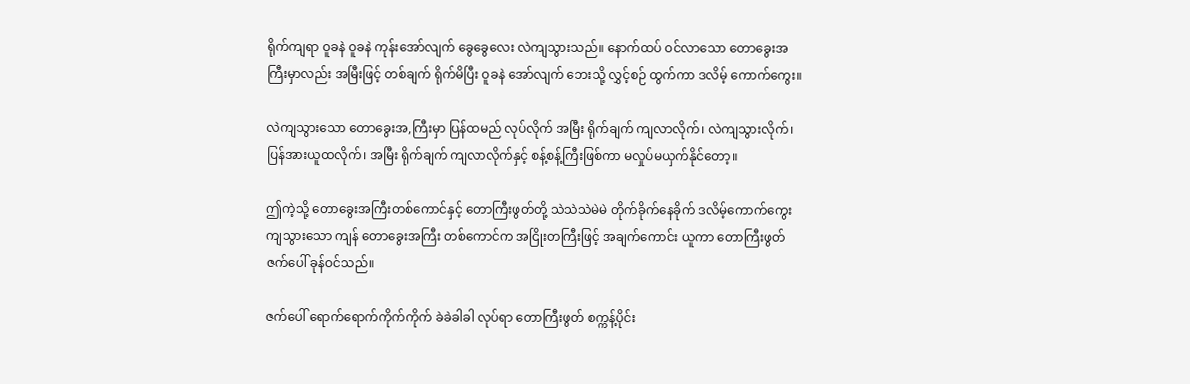ရိုက်ကျရာ ဝူခနဲ ဝူခနဲ ကုန်းအော်လျက် ခွေခွေလေး လဲကျသွားသည်။ နောက်ထပ် ဝင်လာသော တောခွေးအကြီးမှာလည်း အမြီးဖြင့် တစ်ချက် ရိုက်မိပြီး ဝူခနဲ အော်လျက် ဘေးသို့ လွှင့်စဉ် ထွက်ကာ ဒလိမ့် ကောက်ကွေး။

လဲကျသွားသော တောခွေးအ,ကြီးမှာ ပြန်ထမည် လုပ်လိုက် အမြီး ရိုက်ချက် ကျလာလိုက်၊ လဲကျသွားလိုက်၊ ပြန်အားယူထလိုက်၊ အမြီး ရိုက်ချက် ကျလာလိုက်နှင့် စန့်စန့်ကြီးဖြစ်ကာ မလှုပ်မယှက်နိုင်တော့။

ဤကဲ့သို့ တောခွေးအကြီးတစ်ကောင်နှင့် တောကြီးဖွတ်တို့ သဲသဲသဲမဲမဲ တိုက်ခိုက်နေခိုက် ဒလိမ့်ကောက်ကွေး ကျသွားသော ကျန် တောခွေးအကြီး တစ်ကောင်က အငြိုးတကြီးဖြင့် အချက်ကောင်း ယူကာ တောကြီးဖွတ် ဇက်ပေါ် ခုန်ဝင်သည်။

ဇက်ပေါ် ရောက်ရောက်ကိုက်ကိုက် ခဲခဲခါခါ လုပ်ရာ တောကြီးဖွတ် စက္ကန့်ပိုင်း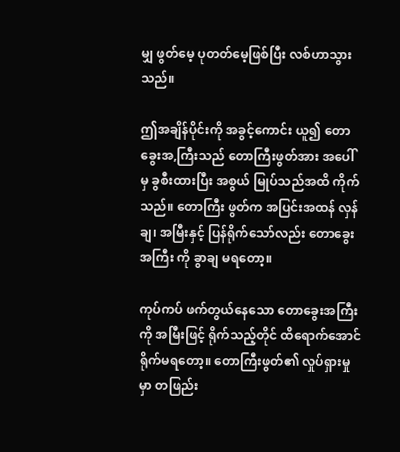မျှ ဖွတ်မေ့ ပုတတ်မေ့ဖြစ်ပြီး လစ်ဟာသွားသည်။

ဤအချိန်ပိုင်းကို အခွင့်ကောင်း ယူ၍ တောခွေးအ,ကြီးသည် တောကြီးဖွတ်အား အပေါ်မှ ခွစီးထားပြီး အစွယ် မြုပ်သည်အထိ ကိုက်သည်။ တောကြီး ဖွတ်က အပြင်းအထန် လှန်ချ၊ အမြီးနှင့် ပြန်ရိုက်သော်လည်း တောခွေးအကြီး ကို ခွာချ မရတော့။

ကုပ်ကပ် ဖက်တွယ်နေသော တောခွေးအကြီးကို အမြီးဖြင့် ရိုက်သည့်တိုင် ထိရောက်အောင် ရိုက်မရတော့။ တောကြီးဖွတ်၏ လှုပ်ရှားမှုမှာ တဖြည်း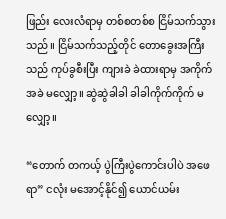ဖြည်း လေးလံရာမှ တစ်စတစ်စ ငြိမ်သက်သွားသည်။ ငြိမ်သက်သည့်တိုင် တောခွေးအကြီးသည် ကုပ်ခွစီးပြီး ကျားခဲ ခဲထားရာမှ အကိုက်အခဲ မလျှော့။ ဆွဲဆွဲခါခါ ခါခါကိုက်ကိုက် မလျှော့။

“တောက် တကယ့် ပွဲကြီးပွဲကောင်းပါပဲ အဖေရာ” ငလုံး မအောင့်နိုင်၍ ယောင်ယမ်း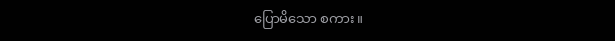ပြောမိသော စကား။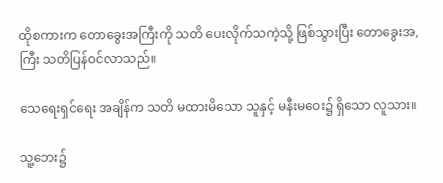ထိုစကားက တောခွေးအကြီးကို သတိ ပေးလိုက်သကဲ့သို့ ဖြစ်သွားပြီး တောခွေးအ,ကြီး သတိပြန်ဝင်လာသည်။

သေရေးရှင်ရေး အချိန်က သတိ မထားမိသော သူနှင့် မနီးမဝေး၌ ရှိသော လူသား။

သူ့ဘေး၌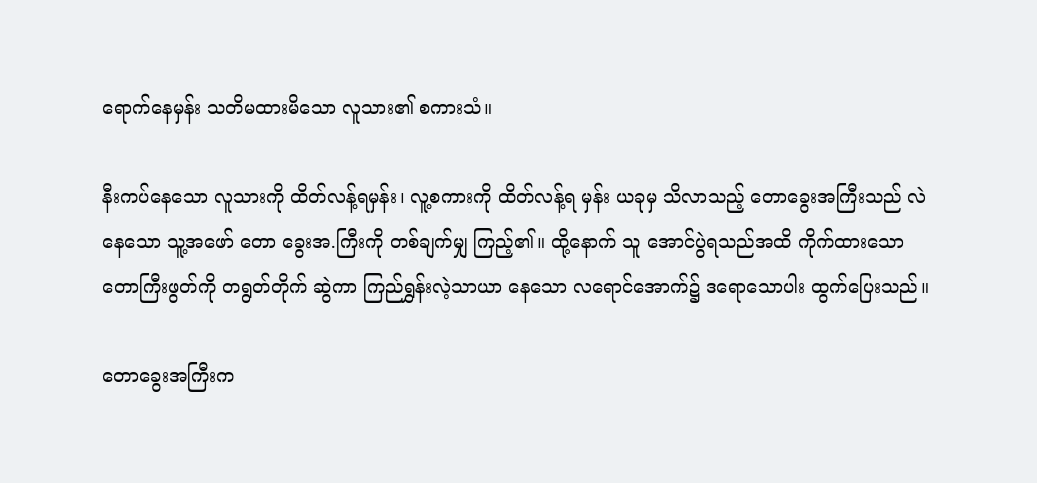ရောက်နေမှန်း သတိမထားမိသော လူသား၏ စကားသံ။

နီးကပ်နေသော လူသားကို ထိတ်လန့်ရမှန်း၊ လူ့စကားကို ထိတ်လန့်ရ မှန်း ယခုမှ သိလာသည့် တောခွေးအကြီးသည် လဲနေသော သူ့အဖော် တော ခွေးအ.ကြီးကို တစ်ချက်မျှ ကြည့်၏။ ထို့နောက် သူ အောင်ပွဲရသည်အထိ ကိုက်ထားသော တောကြီးဖွတ်ကို တရွတ်တိုက် ဆွဲကာ ကြည်ရွှန်းလဲ့သာယာ နေသော လရောင်အောက်၌ ဒရောသောပါး ထွက်ပြေးသည်။

တောခွေးအကြီးက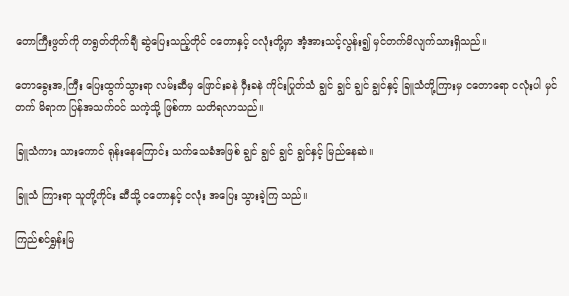တောကြီးဖွတ်ကို တရွတ်တိုက်ချီ ဆွဲပြေးသည့်တိုင် ငတောနှင့် ငလုံးတို့မှာ အံ့အားသင့်လွန်း၍ မှင်တက်မိလျက်သားရှိသည်။

တောခွေးအ,ကြီး ပြေးထွက်သွားရာ လမ်းဆီမှ ဖြောင်းခနဲ ဝှီးခနဲ ကိုင်းပြုတ်သံ ချွင် ချွင် ချွင် ချွင်နှင့် ခြူသံတို့ကြားမှ ငတောရော ငလုံးပါ မှင်တက် မိရာက ပြန်အသက်ဝင် သကဲ့သို့ ဖြစ်ကာ သတိရလာသည်။

ခြူသံကား သားကောင် ရုန်းနေကြောင်း သက်သေခံအဖြစ် ချွင် ချွင် ချွင် ချွင်နှင့် မြည်နေဆဲ။

ခြူသံ ကြားရာ သူတို့ကိုင်း ဆီသို့ ငတောနှင့် ငလုံး အပြေး သွားခဲ့ကြ သည်။

ကြည်စင်ရွှန်းမြ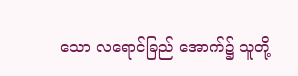သော လရောင်ခြည် အောက်၌ သူတို့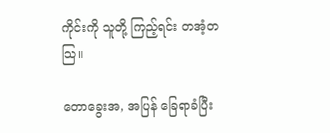ကိုင်းကို သူတို့ ကြည့်ရင်း တအံ့တသြ။

တောခွေးအ, အပြန် ခြေရာခံပြီး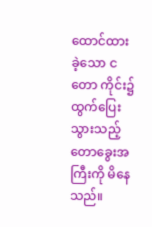ထောင်ထားခဲ့သော ငတော ကိုင်း၌ ထွက်ပြေး သွားသည့် တောခွေးအကြီးကို မိနေသည်။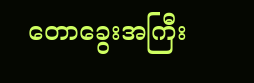တောခွေးအကြီး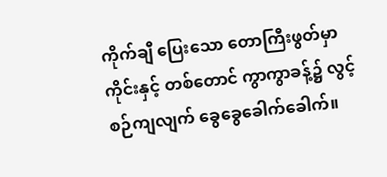ကိုက်ချီ ပြေးသော တောကြီးဖွတ်မှာ ကိုင်းနှင့် တစ်တောင် ကွာကွာခန့်၌ လွင့်စဉ်ကျလျက် ခွေခွေခေါက်ခေါက်။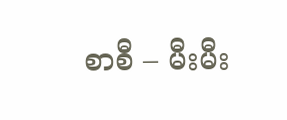စာစီ – မီးမီး